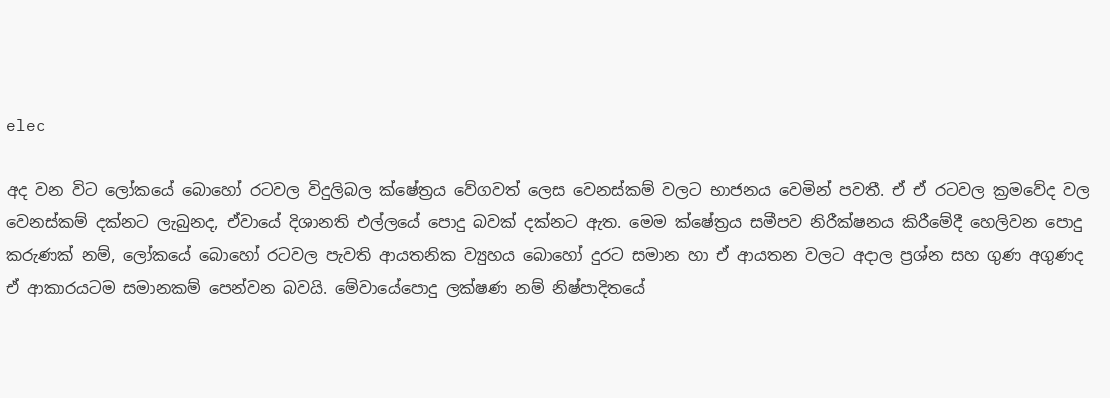elec

අද වන විට ලෝකයේ බොහෝ රටවල විදුලිබල ක්ෂේත්‍රය වේගවත් ලෙස වෙනස්කම් වලට භාජනය වෙමින් පවතී. ඒ ඒ රටවල ක්‍රමවේද වල වෙනස්කම් දක්නට ලැබුනද, ඒවායේ දිශානති එල්ලයේ පොදු බවක් දක්නට ඇත. මෙම ක්ෂේත්‍රය සමීපව නිරීක්ෂනය කිරීමේදී හෙලිවන පොදු කරුණක් නම්, ලෝකයේ බොහෝ රටවල පැවති ආයතනික ව්‍යුහය බොහෝ දුරට සමාන හා ඒ ආයතන වලට අදාල ප්‍රශ්න සහ ගුණ අගුණද ඒ ආකාරයටම සමානකම් පෙන්වන බවයි. මේවායේපොදු ලක්ෂණ නම් නිෂ්පාදිතයේ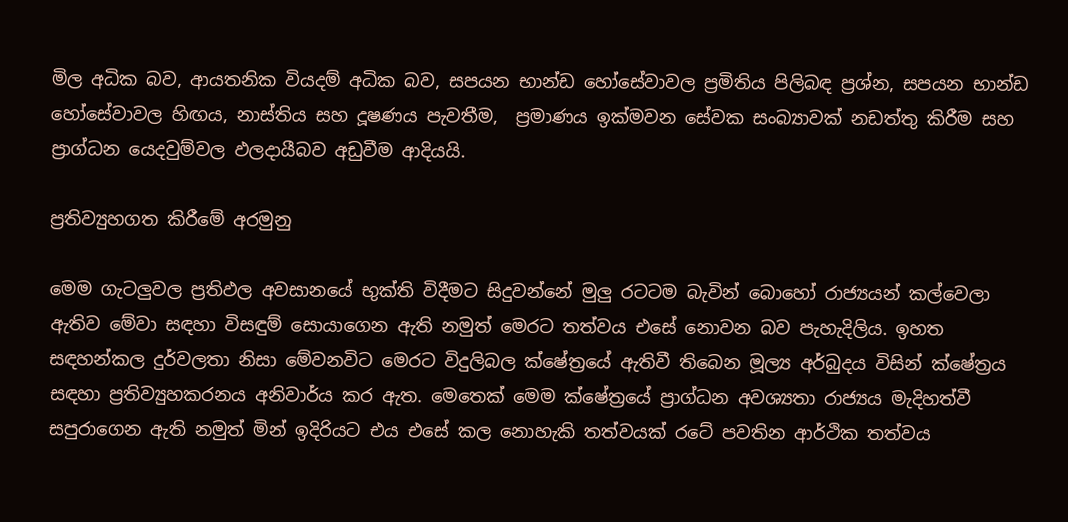මිල අධික බව, ආයතනික වියදම් අධික බව, සපයන භාන්ඩ හෝසේවාවල ප්‍රමිතිය පිලිබඳ ප්‍රශ්න, සපයන භාන්ඩ හෝසේවාවල හිඟය, නාස්තිය සහ දූෂණය පැවතීම,  ප්‍රමාණය ඉක්මවන සේවක සංබ්‍යාවක් නඩත්තු කිරීම සහ  ප්‍රාග්ධන යෙදවුම්වල ඵලදායීබව අඩුවීම ආදියයි.

ප්‍රතිව්‍යුහගත කිරීමේ අරමුනු

මෙම ගැටලුවල ප්‍රතිඵල අවසානයේ භුක්ති විදීමට සිදුවන්නේ මුලු රටටම බැවින් බොහෝ රාජ්‍යයන් කල්වෙලා ඇතිව මේවා සඳහා විසඳුම් සොයාගෙන ඇති නමුත් මෙරට තත්වය එසේ නොවන බව පැහැදිලිය. ඉහත සඳහන්කල දුර්වලතා නිසා මේවනවිට මෙරට විදුලිබල ක්ෂේත්‍රයේ ඇතිවී තිබෙන මූල්‍ය අර්බුදය විසින් ක්ෂේත්‍රය සඳහා ප්‍රතිව්‍යුහකරනය අනිවාර්ය කර ඇත. මෙතෙක් මෙම ක්ෂේත්‍රයේ ප්‍රාග්ධන අවශ්‍යතා රාජ්‍යය මැදිහත්වී සපුරාගෙන ඇති නමුත් මින් ඉදිරියට එය එසේ කල නොහැකි තත්වයක් රටේ පවතින ආර්ථික තත්වය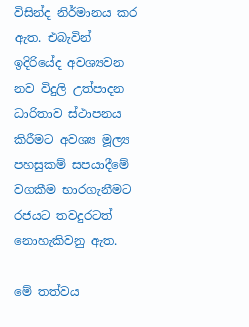විසින්ද නිර්මානය කර ඇත. එබැවින් ඉදිරියේද අවශ්‍යවන නව විදුලි උත්පාදන ධාරිතාව ස්ථාපනය කිරීමට අවශ්‍ය මූල්‍ය පහසුකම් සපයාදීමේ වගකීම භාරගැනීමට රජයට තවදුරටත් නොහැකිවනු ඇත.

මේ තත්වය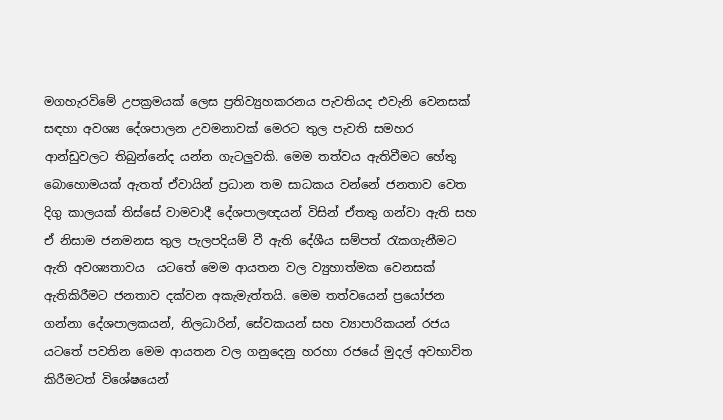මගහැරවිමේ උපක්‍රමයක් ලෙස ප්‍රතිව්‍යුහකරනය පැවතියද එවැනි වෙනසක් සඳහා අවශ්‍ය දේශපාලන උවමනාවක් මෙරට තුල පැවති සමහර ආන්ඩුවලට තිබුන්නේද යන්න ගැටලුවකි. මෙම තත්වය ඇතිවීමට හේතු බොහොමයක් ඇතත් ඒවායින් ප්‍රධාන තම සාධකය වන්නේ ජනතාව වෙත දිගු කාලයක් තිස්සේ වාමවාදී දේශපාලඥයන් විසින් ඒතතු ගන්වා ඇති සහ ඒ නිසාම ජනමනස තුල පැලපදියම් වී ඇති දේශීය සම්පත් රැකගැනීමට ඇති අවශ්‍යතාවය  යටතේ මෙම ආයතන වල ව්‍යුහාත්මක වෙනසක් ඇතිකිරීමට ජනතාව දක්වන අකැමැත්තයි. මෙම තත්වයෙන් ප්‍රයෝජන ගන්නා දේශපාලකයන්, නිලධාරින්, සේවකයන් සහ ව්‍යාපාරිකයන් රජය යටතේ පවතින මෙම ආයතන වල ගනුදෙනු හරහා රජයේ මුදල් අවභාවිත කිරීමටත් විශේෂයෙන්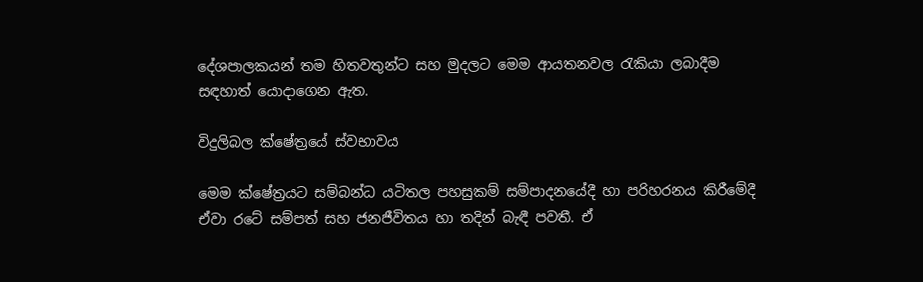දේශපාලකයන් තම හිතවතුන්ට සහ මුදලට මෙම ආයතනවල රැකියා ලබාදීම සඳහාත් යොදාගෙන ඇත.

විදුලිබල ක්ෂේත්‍රයේ ස්වභාවය

මෙම ක්ෂේත්‍රයට සම්බන්ධ යටිතල පහසුකම් සම්පාදනයේදී හා පරිහරනය කිරීමේදී ඒවා රටේ සම්පත් සහ ජනජීවිතය හා තදින් බැඳී පවතී. ඒ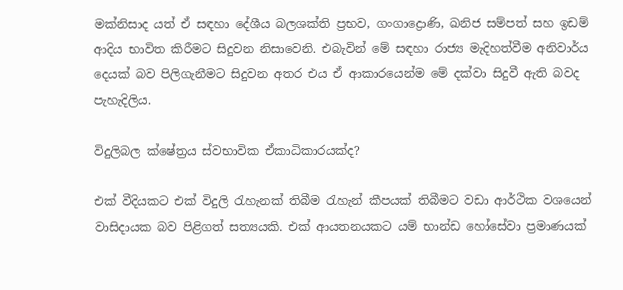මක්නිසාද යත් ඒ සඳහා දේශීය බලශක්ති ප්‍රභව, ගංගාද්‍රොණි, ඛනිජ සම්පත් සහ ඉඩම් ආදිය භාවිත කිරීමට සිදුවන නිසාවෙනි. එබැවින් මේ සඳහා රාජ්‍ය මැදිහත්වීම අනිවාර්ය දෙයක් බව පිලිගැනීමට සිදුවන අතර එය ඒ ආකාරයෙන්ම මේ දක්වා සිදුවී ඇති බවද පැහැදිලිය.

විදුලිබල ක්ෂේත්‍රය ස්වභාවික ඒකාධිකාරයක්ද?

එක් වීදියකට එක් විදුලි රැහැනක් තිබීම රැහැන් කීපයක් තිබීමට වඩා ආර්ථික වශයෙන් වාසිදායක බව පිළිගත් සත්‍යයකි. එක් ආයතනයකට යම් භාන්ඩ හෝසේවා ප්‍රමාණයක්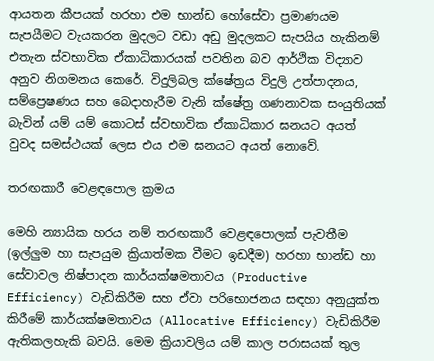ආයතන කීපයක් හරහා එම භාන්ඩ හෝසේවා ප්‍රමාණයම සැපයීමට වැයකරන මුදලට වඩා අඩු මුදලකට සැපයිය හැකිනම් එතැන ස්වභාවික ඒකාධිකාරයක් පවතින බව ආර්ථික විද්‍යාව අනුව නිගමනය කෙරේ. විදුලිබල ක්ෂේත්‍රය විදුලි උත්පාදනය, සම්ප්‍රෙෂණය සහ බෙදාහැරීම වැනි ක්ෂේත්‍ර ගණනාවක සංයුතියක් බැවින් යම් යම් කොටස් ස්වභාවික ඒකාධිකාර ඝනයට අයත් වුවද සමස්ථයක් ලෙස එය එම ඝනයට අයත් නොවේ.

තරඟකාරී වෙළඳපොල ක්‍රමය

මෙහි න්‍යායික හරය නම් තරඟකාරී වෙළඳපොලක් පැවතීම (ඉල්ලුම හා සැපයුම ක්‍රියාත්මක වීමට ඉඩදීම) හරහා භාන්ඩ හා සේවාවල නිෂ්පාදන කාර්යක්ෂමතාවය (Productive Efficiency) වැඩිකිරීම සහ ඒවා පරිභොජනය සඳහා අනුයුක්ත කිරීමේ කාර්යක්ෂමතාවය (Allocative Efficiency) වැඩිකිරීම ඇතිකලහැකි බවයි. මෙම ක්‍රියාවලිය යම් කාල පරාසයක් තුල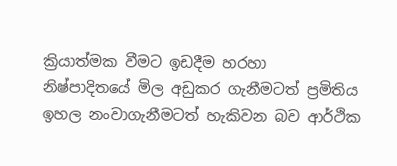ක්‍රියාත්මක වීමට ඉඩදීම හරහා නිෂ්පාදිතයේ මිල අඩුකර ගැනීමටත් ප්‍රමිතිය ඉහල නංවාගැනීමටත් හැකිවන බව ආර්ථික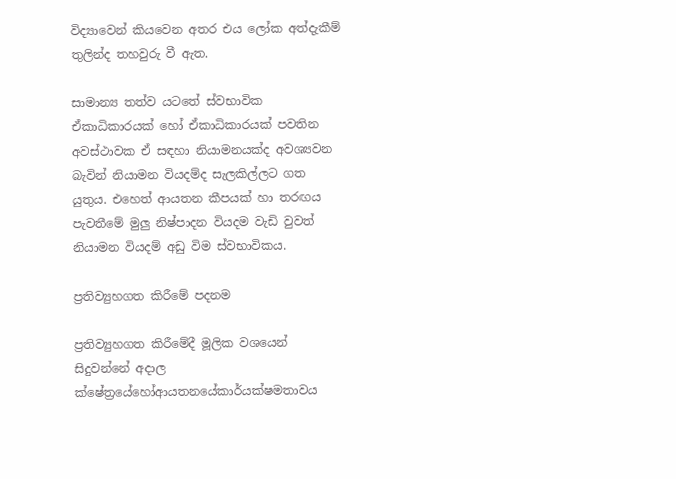විද්‍යාවෙන් කියවෙන අතර එය ලෝක අත්දැකීම් තුලින්ද තහවුරු වී ඇත.

සාමාන්‍ය තත්ව යටතේ ස්වභාවික ඒකාධිකාරයක් හෝ ඒකාධිකාරයක් පවතින අවස්ථාවක ඒ සඳහා නියාමනයක්ද අවශ්‍යවන බැවින් නියාමන වියදම්ද සැලකිල්ලට ගත යුතුය. එහෙත් ආයතන කීපයක් හා තරඟය පැවතීමේ මුලු නිෂ්පාදන වියදම වැඩි වුවත් නියාමන වියදම් අඩු විම ස්වභාවිකය.

ප්‍රතිව්‍යුහගත කිරීමේ පදනම

ප්‍රතිව්‍යුහගත කිරීමේදී මූලික වශයෙන් සිදුවන්නේ අදාල ක්ෂේත්‍රයේහෝආයතනයේකාර්යක්ෂමතාවය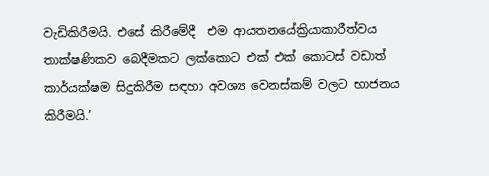වැඩිකිරීමයි. එසේ කිරීමේදී  එම ආයතනයේක්‍රියාකාරීත්වය තාක්ෂණිකව බෙදීමකට ලක්කොට එක් එක් කොටස් වඩාත් කාර්යක්ෂම සිදුකිරීම සඳහා අවශ්‍ය වෙනස්කම් වලට භාජනය කිරීමයි.’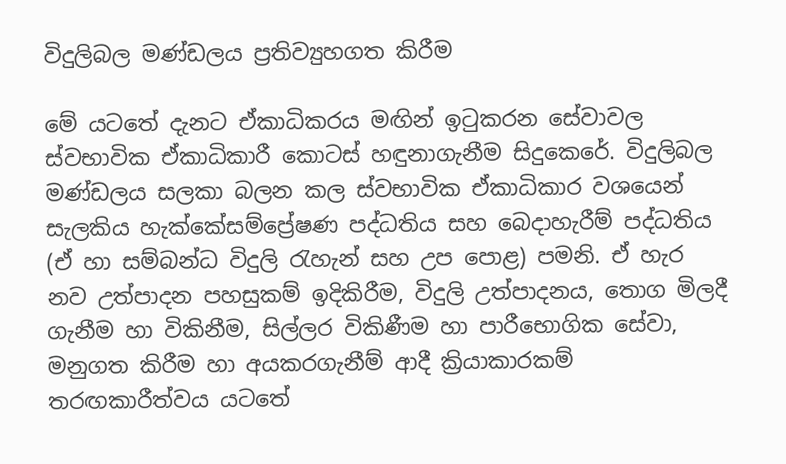විදුලිබල මණ්ඩලය ප්‍රතිව්‍යුහගත කිරීම

මේ යටතේ දැනට ඒකාධිකරය මඟින් ඉටුකරන සේවාවල ස්වභාවික ඒකාධිකාරී කොටස් හඳුනාගැනීම සිදුකෙරේ. විදුලිබල මණ්ඩලය සලකා බලන කල ස්වභාවික ඒකාධිකාර වශයෙන් සැලකිය හැක්කේසම්ප්‍රේෂණ පද්ධතිය සහ බෙදාහැරීම් පද්ධතිය (ඒ හා සම්බන්ධ විදුලි රැහැන් සහ උප පොළ) පමනි. ඒ හැර නව උත්පාදන පහසුකම් ඉදිකිරීම, විදුලි උත්පාදනය, තොග මිලදී ගැනීම හා විකිනීම, සිල්ලර විකිණීම හා පාරීභොගික සේවා, මනුගත කිරීම හා අයකරගැනීම් ආදී ක්‍රියාකාරකම් තරඟකාරීත්වය යටතේ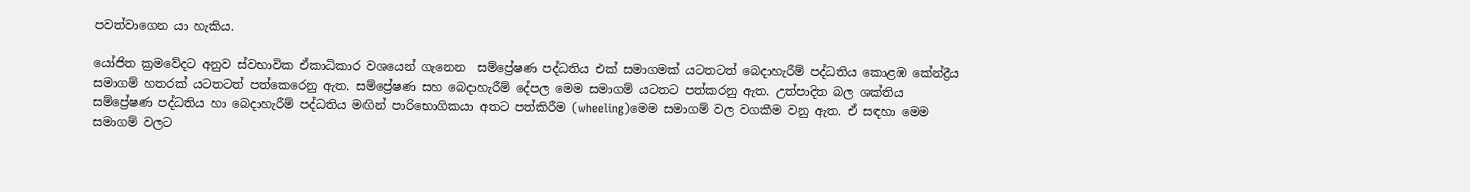පවත්වාගෙන යා හැකිය.

යෝජිත ක්‍රමවේදට අනුව ස්වභාවික ඒකාධිකාර වශයෙන් ගැනෙන  සම්ප්‍රේෂණ පද්ධතිය එක් සමාගමක් යටතටත් බෙදාහැරීම් පද්ධතිය කොළඹ කේන්ද්‍රීය සමාගම් හතරක් යටතටත් පත්කෙරෙනු ඇත. සම්ප්‍රේෂණ සහ බෙදාහැරීම් දේපල මෙම සමාගම් යටතට පත්කරනු ඇත. උත්පාදිත බල ශක්තිය සම්ප්‍රේෂණ පද්ධතිය හා බෙදාහැරීම් පද්ධතිය මඟින් පාරිභොගිකයා අතට පත්කිරීම (wheeling)මෙම සමාගම් වල වගකීම වනු ඇත. ඒ සඳහා මෙම සමාගම් වලට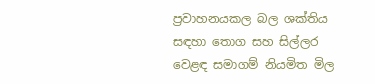ප්‍රවාහනයකල බල ශක්තිය සඳහා තොග සහ සිල්ලර වෙළඳ සමාගම් නියමිත මිල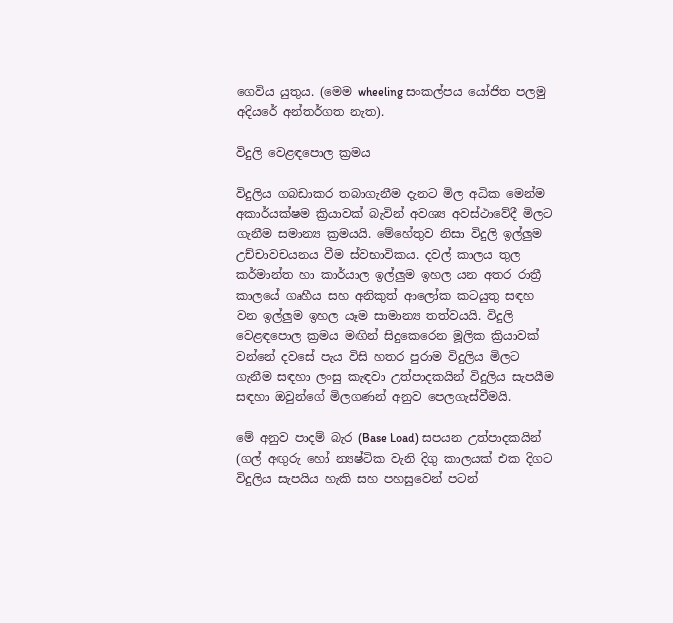ගෙවිය යුතුය. (මෙම wheeling සංකල්පය යෝජිත පලමු අදියරේ අන්තර්ගත නැත).

විදුලි වෙළඳපොල ක්‍රමය

විදුලිය ගබඩාකර තබාගැනීම දැනට මිල අධික මෙන්ම අකාර්යක්ෂම ක්‍රියාවක් බැවින් අවශ්‍ය අවස්ථාවේදී මිලට ගැනීම සමාන්‍ය ක්‍රමයයි. මේහේතුව නිසා විදුලි ඉල්ලුම උච්චාවචයනය වීම ස්වභාවිකය. දවල් කාලය තුල කර්මාන්ත හා කාර්යාල ඉල්ලුම ඉහල යන අතර රාත්‍රී කාලයේ ගෘහීය සහ අනිකුත් ආලෝක කටයුතු සඳහ වන ඉල්ලුම ඉහල යෑම සාමාන්‍ය තත්වයයි. විදුලි වෙළඳපොල ක්‍රමය මඟින් සිදුකෙරෙන මූලික ක්‍රියාවක් වන්නේ දවසේ පැය විසි හතර පුරාම විදුලිය මිලට ගැනීම සඳහා ලංසු කැඳවා උත්පාදකයින් විදුලිය සැපයීම සඳහා ඔවුන්ගේ මිලගණන් අනුව පෙලගැස්වීමයි.

මේ අනුව පාදම් බැර (Base Load) සපයන උත්පාදකයින් (ගල් අඟුරු හෝ න්‍යෂ්ටික වැනි දිගු කාලයක් එක දිගට විදුලිය සැපයිය හැකි සහ පහසුවෙන් පටන්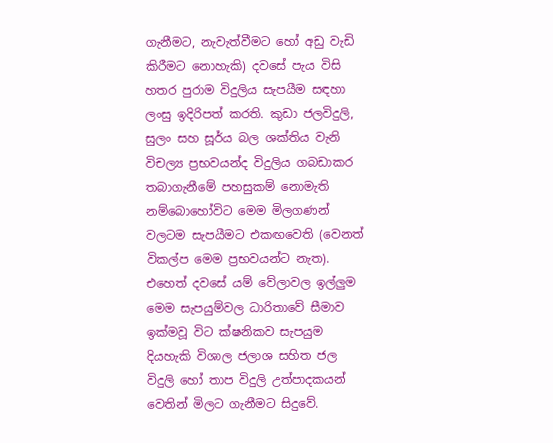ගැනීමට, නැවැත්වීමට හෝ අඩු වැඩි කිරීමට නොහැකි) දවසේ පැය විසි හතර පුරාම විදුලිය සැපයීම සඳහා ලංසු ඉදිරිපත් කරති. කුඩා ජලවිදුලි, සුලං සහ සූර්ය බල ශක්තිය වැනි විචල්‍ය ප්‍රභවයන්ද විදුලිය ගබඩාකර තබාගැනීමේ පහසුකම් නොමැති නම්බොහෝවිට මෙම මිලගණන් වලටම සැපයීමට එකඟවෙති (වෙනත් විකල්ප මෙම ප්‍රභවයන්ට නැත). එහෙත් දවසේ යම් වේලාවල ඉල්ලුම මෙම සැපයුම්වල ධාරිතාවේ සීමාව ඉක්මවූ විට ක්ෂනිකව සැපයුම දියහැකි විශාල ජලාශ සහිත ජල විදුලි හෝ තාප විදුලි උත්පාදකයන් වෙතින් මිලට ගැනීමට සිදුවේ.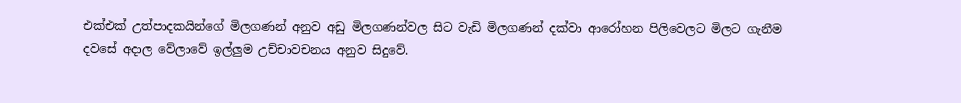එක්එක් උත්පාදකයින්ගේ මිලගණන් අනුව අඩු මිලගණන්වල සිට වැඩි මිලගණන් දක්වා ආරෝහන පිලිවෙලට මිලට ගැනීම දවසේ අදාල වේලාවේ ඉල්ලුම උච්චාවචනය අනුව සිදුවේ.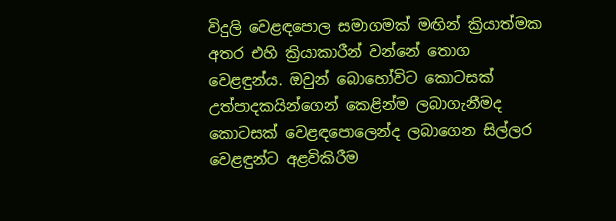විදුලි වෙළඳපොල සමාගමක් මඟින් ක්‍රියාත්මක අතර එහි ක්‍රියාකාරීන් වන්නේ තොග වෙළඳුන්ය. ඔවුන් බොහෝවිට කොටසක් උත්පාදකයින්ගෙන් කෙළින්ම ලබාගැනීමද කොටසක් වෙළඳපොලෙන්ද ලබාගෙන සිල්ලර වෙළඳුන්ට අළවිකිරීම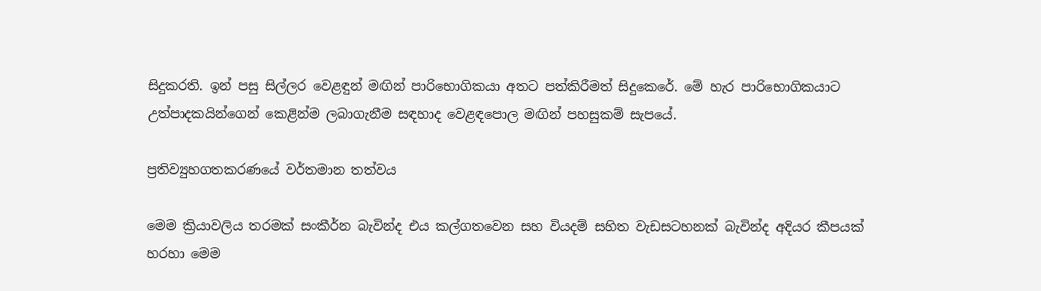සිදුකරති. ඉන් පසු සිල්ලර වෙළඳුන් මඟින් පාරිභොගිකයා අතට පත්කිරීමත් සිදුකෙරේ. මේ හැර පාරිභොගිකයාට උත්පාදකයින්ගෙන් කෙළින්ම ලබාගැනීම සඳහාද වෙළඳපොල මඟින් පහසුකම් සැපයේ.

ප්‍රතිව්‍යුහගතකරණයේ වර්තමාන තත්වය

මෙම ක්‍රියාවලිය තරමක් සංකීර්න බැවින්ද එය කල්ගතවෙන සහ වියදම් සහිත වැඩසටහනක් බැවින්ද අදියර කීපයක් හරහා මෙම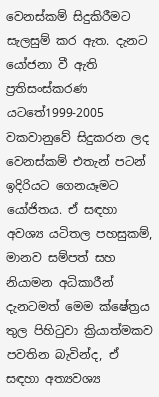වෙනස්කම් සිදුකිරීමට සැලසුම් කර ඇත. දැනට යෝජනා වී ඇති ප්‍රතිසංස්කරණ යටතේ1999-2005 වකවානුවේ සිදුකරන ලද වෙනස්කම් එතැන් පටන් ඉදිරියට ගෙනයෑමට යෝජිතය. ඒ සඳහා අවශ්‍ය යටිතල පහසුකම්, මානව සම්පත් සහ නියාමන අධිකාරීන් දැනටමත් මෙම ක්ෂේත්‍රය තුල පිහිටුවා ක්‍රියාත්මකව පවතින බැවින්ද, ඒ සඳහා අත්‍යවශ්‍ය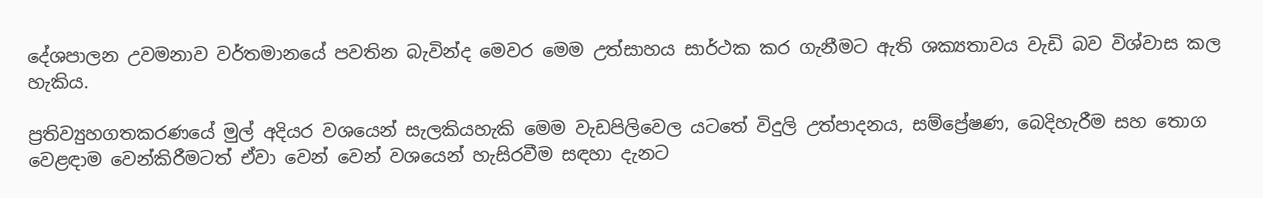දේශපාලන උවමනාව වර්තමානයේ පවතින බැවින්ද මෙවර මෙම උත්සාහය සාර්ථක කර ගැනීමට ඇති ශක්‍යතාවය වැඩි බව විශ්වාස කල හැකිය.

ප්‍රතිව්‍යුහගතකරණයේ මුල් අදියර වශයෙන් සැලකියහැකි මෙම වැඩපිලිවෙල යටතේ විදුලි උත්පාදනය, සම්ප්‍රේෂණ, බෙදිහැරීම සහ තොග වෙළඳාම වෙන්කිරීමටත් ඒවා වෙන් වෙන් වශයෙන් හැසිරවීම සඳහා දැනට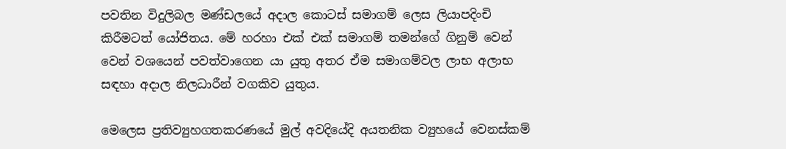පවතින විදුලිබල මණ්ඩලයේ අදාල කොටස් සමාගම් ලෙස ලියාපදිංචි කිරීමටත් යෝජිතය. මේ හරහා එක් එක් සමාගම් තමන්ගේ ගිනුම් වෙන් වෙන් වශයෙන් පවත්වාගෙන යා යුතු අතර ඒම සමාගම්වල ලාභ අලාභ සඳහා අදාල නිලධාරීන් වගකිව යුතුය.

මෙලෙස ප්‍රතිව්‍යුහගතකරණයේ මුල් අවදියේදි අයතනික ව්‍යුහයේ වෙනස්කම්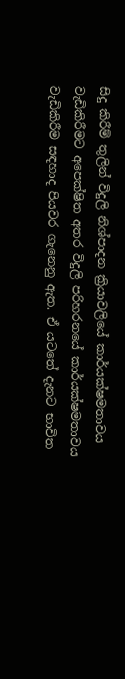සිදු කිරීම් තුලින් විදුලි නිශ්පාදන ක්‍රියාවලියේ කාර්යක්ෂමතාවය වැඩිකිරීමට අපෙක්ෂිත අතර විදුලි පරිහරනයේ කාර්යක්ෂමතාවය වැඩිකිරීම සඳහාද පියවර ගැනෙනු ඇත. ඒ යටතේ දැනට භාවිත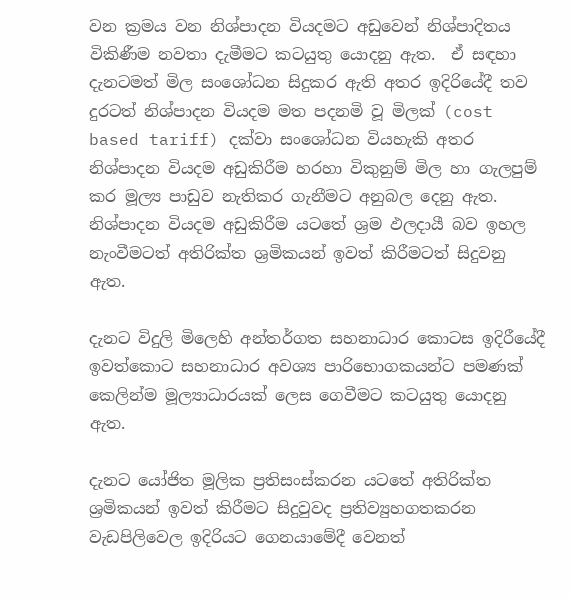වන ක්‍රමය වන නිශ්පාදන වියදමට අඩුවෙන් නිශ්පාදිතය විකිණීම නවතා දැමීමට කටයුතු යොදනු ඇත.  ඒ සඳහා දැනටමත් මිල සංශෝධන සිදුකර ඇති අතර ඉදිරියේදී තව දුරටත් නිශ්පාදන වියදම මත පදනමි වූ මිලක් (cost based tariff) දක්වා සංශෝධන වියහැකි අතර  නිශ්පාදන වියදම අඩුකිරීම හරහා විකුනුම් මිල හා ගැලපුම් කර මූල්‍ය පාඩුව නැතිකර ගැනීමට අනුබල දෙනු ඇත. නිශ්පාදන වියදම අඩුකිරීම යටතේ ශ්‍රම ඵලදායී බව ඉහල නැංවීමටත් අතිරික්ත ශ්‍රමිකයන් ඉවත් කිරීමටත් සිදුවනු ඇත.

දැනට විදුලි මිලෙහි අන්තර්ගත සහනාධාර කොටස ඉදිරීයේදී ඉවත්කොට සහනාධාර අවශ්‍ය පාරිභොගකයන්ට පමණක් කෙලින්ම මූල්‍යාධාරයක් ලෙස ගෙවීමට කටයුතු යොදනු ඇත.

දැනට යෝජිත මූලික ප්‍රතිසංස්කරන යටතේ අතිරික්ත ශ්‍රමිකයන් ඉවත් කිරීමට සිදුවුවද ප්‍රතිව්‍යුහගතකරන වැඩපිලිවෙල ඉදිරියට ගෙනයාමේදී වෙනත්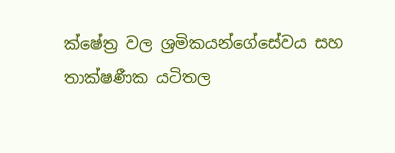ක්ෂේත්‍ර වල ශ්‍රමිකයන්ගේසේවය සහ තාක්ෂණීක යටිතල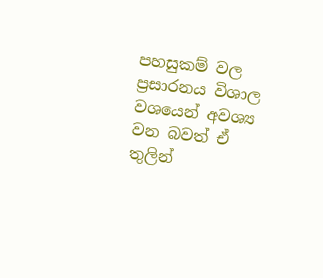පහසුකම් වල ප්‍රසාරනය විශාල වශයෙන් අවශ්‍ය වන බවත් ඒ තුලින්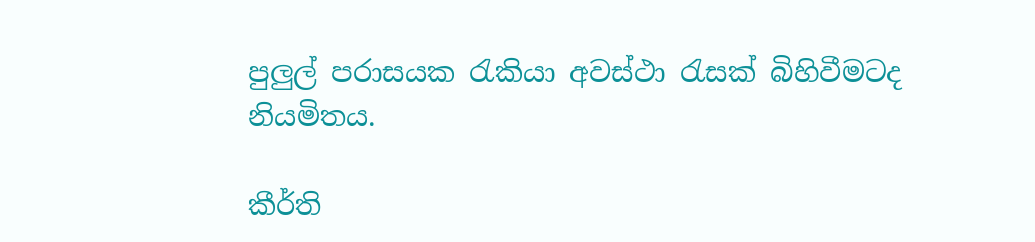පුලුල් පරාසයක රැකියා අවස්ථා රැසක් බිහිවීමටද නියමිතය.

කීර්ති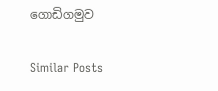ගොඩිගමුව

Similar Posts